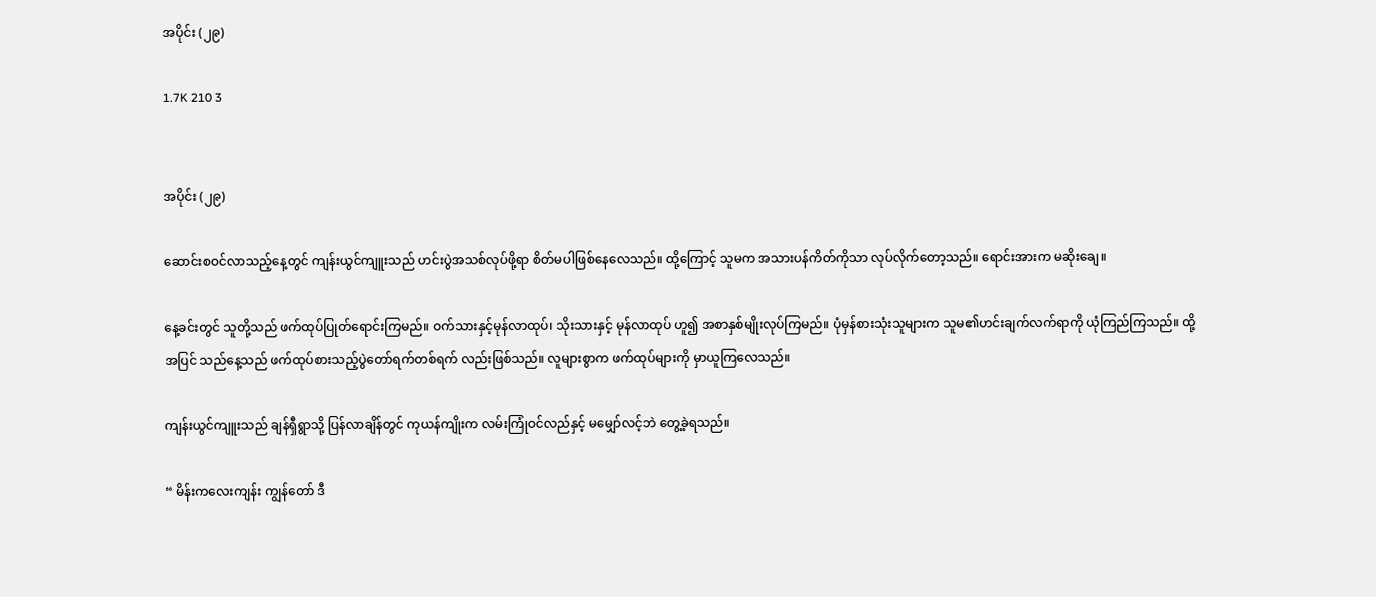အပိုင်း (၂၉)

1.7K 210 3


အပိုင်း (၂၉)

ဆောင်းစဝင်လာသည့်နေ့တွင် ကျန်းယွင်ကျူးသည် ဟင်းပွဲအသစ်လုပ်ဖို့ရာ စိတ်မပါဖြစ်နေလေသည်။ ထို့ကြောင့် သူမက အသားပန်ကိတ်ကိုသာ လုပ်လိုက်တော့သည်။ ရောင်းအားက မဆိုးချေ။

နေ့ခင်းတွင် သူတို့သည် ဖက်ထုပ်ပြုတ်ရောင်းကြမည်။ ဝက်သားနှင့်မုန်လာထုပ်၊ သိုးသားနှင့် မုန်လာထုပ် ဟူ၍ အစာနှစ်မျိုးလုပ်ကြမည်။ ပုံမှန်စားသုံးသူများက သူမ၏ဟင်းချက်လက်ရာကို ယုံကြည်ကြသည်။ ထို့အပြင် သည်နေ့သည် ဖက်ထုပ်စားသည့်ပွဲတော်ရက်တစ်ရက် လည်းဖြစ်သည်။ လူများစွာက ဖက်ထုပ်များကို မှာယူကြလေသည်။

ကျန်းယွင်ကျူးသည် ချန်ရှီရွာသို့ ပြန်လာချိန်တွင် ကုယန်ကျိုးက လမ်းကြုံဝင်လည်နှင့် မမျှော်လင့်ဘဲ တွေ့ခဲ့ရသည်။

“ မိန်းကလေးကျန်း ကျွန်တော် ဒီ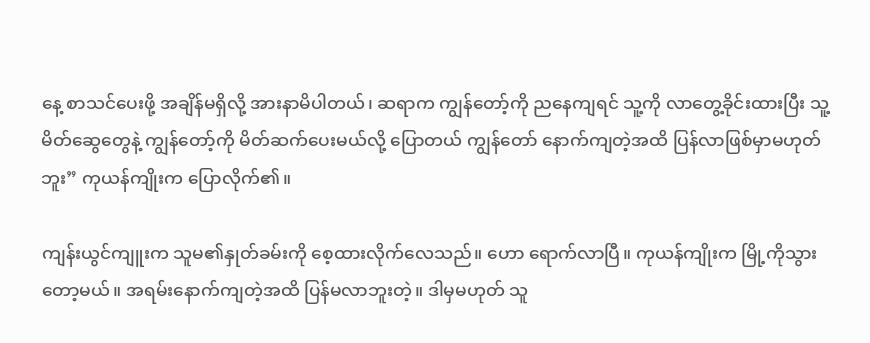နေ့ စာသင်ပေးဖို့ အချိန်မရှိလို့ အားနာမိပါတယ်၊ ဆရာက ကျွန်တော့်ကို ညနေကျရင် သူ့ကို လာတွေ့ခိုင်းထားပြီး သူ့မိတ်ဆွေတွေနဲ့ ကျွန်တော့်ကို မိတ်ဆက်ပေးမယ်လို့ ပြောတယ် ကျွန်တော် နောက်ကျတဲ့အထိ ပြန်လာဖြစ်မှာမဟုတ်ဘူး” ကုယန်ကျိုးက ပြောလိုက်၏။

ကျန်းယွင်ကျူးက သူမ၏နှုတ်ခမ်းကို စေ့ထားလိုက်လေသည်။ ဟော ရောက်လာပြီ။ ကုယန်ကျိုးက မြို့ကိုသွားတော့မယ်။ အရမ်းနောက်ကျတဲ့အထိ ပြန်မလာဘူးတဲ့။ ဒါမှမဟုတ် သူ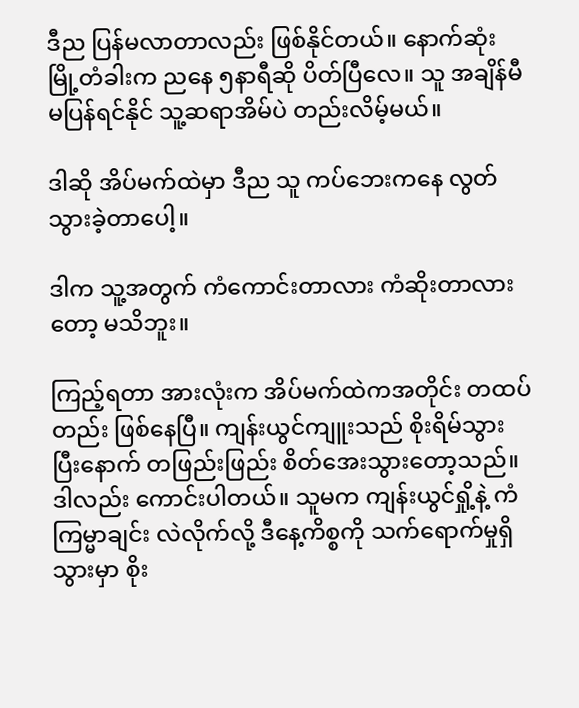ဒီည ပြန်မလာတာလည်း ဖြစ်နိုင်တယ်။ နောက်ဆုံး မြို့တံခါးက ညနေ ၅နာရီဆို ပိတ်ပြီလေ။ သူ အချိန်မီမပြန်ရင်နိုင် သူ့ဆရာအိမ်ပဲ တည်းလိမ့်မယ်။

ဒါဆို အိပ်မက်ထဲမှာ ဒီည သူ ကပ်ဘေးကနေ လွတ်သွားခဲ့တာပေါ့။

ဒါက သူ့အတွက် ကံကောင်းတာလား ကံဆိုးတာလားတော့ မသိဘူး။

ကြည့်ရတာ အားလုံးက အိပ်မက်ထဲကအတိုင်း တထပ်တည်း ဖြစ်နေပြီ။ ကျန်းယွင်ကျူးသည် စိုးရိမ်သွားပြီးနောက် တဖြည်းဖြည်း စိတ်အေးသွားတော့သည်။ ဒါလည်း ကောင်းပါတယ်။ သူမက ကျန်းယွင်ရှို့နဲ့ ကံကြမ္မာချင်း လဲလိုက်လို့ ဒီနေ့ကိစ္စကို သက်ရောက်မှုရှိသွားမှာ စိုး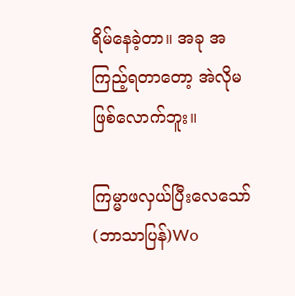ရိမ်နေခဲ့တာ။ အခု အကြည့်ရတာတော့ အဲလိုမဖြစ်လောက်ဘူး။

ကြမ္မာဖလှယ်ပြီးလေသော် (ဘာသာပြန်)Wo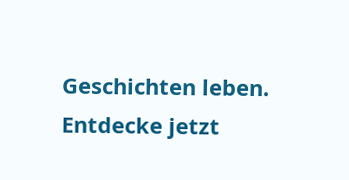Geschichten leben. Entdecke jetzt